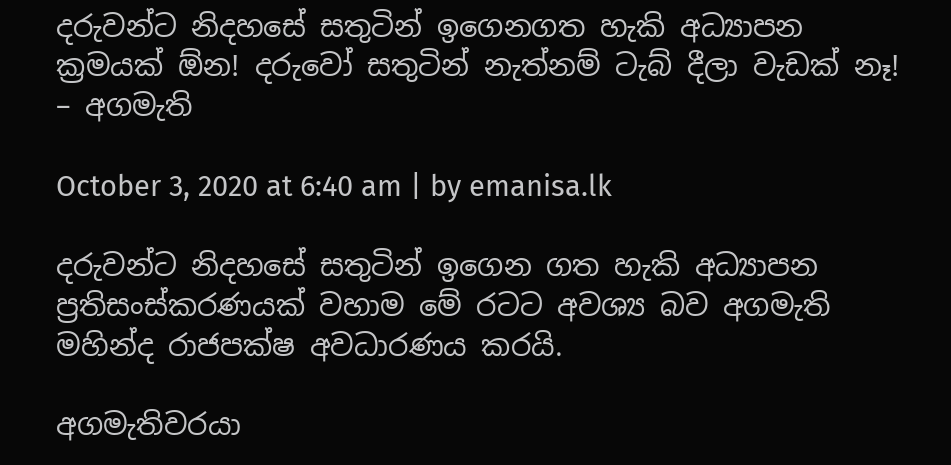දරුවන්ට නිදහසේ සතුටින් ඉගෙනගත හැකි අධ්‍යාපන ක්‍රමයක් ඕන! දරුවෝ සතුටින් නැත්නම් ටැබ් දීලා වැඩක් නෑ! – අගමැති

October 3, 2020 at 6:40 am | by emanisa.lk

දරුවන්ට නිදහසේ සතුටින් ඉගෙන ගත හැකි අධ්‍යාපන ප්‍රතිසංස්කරණයක් වහාම මේ රටට අවශ්‍ය බව අගමැති මහින්ද රාජපක්ෂ අවධාරණය කරයි.

අගමැතිවරයා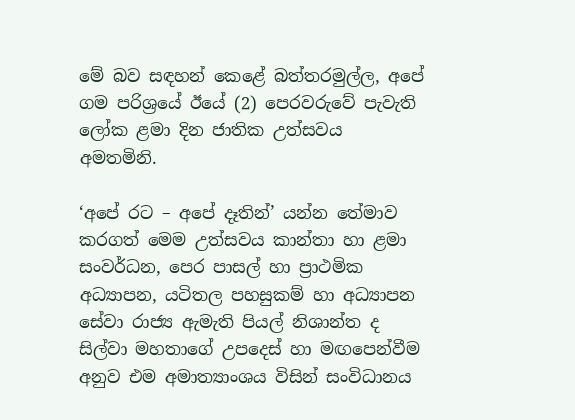මේ බව සඳහන් කෙළේ බත්තරමුල්ල, අපේ ගම පරිශ්‍රයේ ඊයේ (2) පෙරවරුවේ පැවැති ලෝක ළමා දින ජාතික උත්සවය අමතමිනි.

‘අපේ රට – අපේ දෑතින්’ යන්න තේමාව කරගත් මෙම උත්සවය කාන්තා හා ළමා සංවර්ධන, පෙර පාසල් හා ප්‍රාථමික අධ්‍යාපන, යටිතල පහසුකම් හා අධ්‍යාපන සේවා රාජ්‍ය ඇමැති පියල් නිශාන්ත ද සිල්වා මහතාගේ උපදෙස් හා මඟපෙන්වීම අනුව එම අමාත්‍යාංශය විසින් සංවිධානය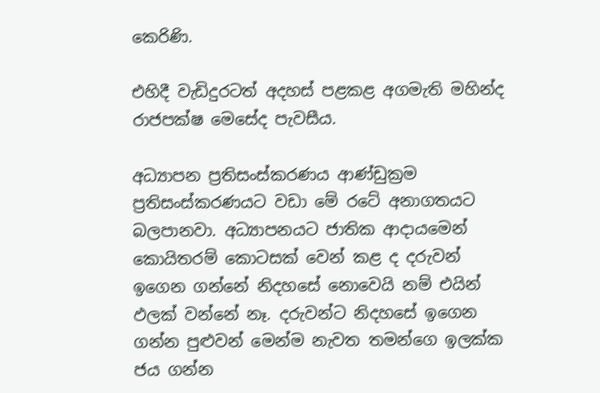කෙරිණි.

එහිදී වැඩිදුරටත් අදහස් පළකළ අගමැති මහින්ද රාජපක්ෂ මෙසේද පැවසීය.

අධ්‍යාපන ප්‍රතිසංස්කරණය ආණ්ඩුක්‍රම ප්‍රතිසංස්කරණයට වඩා මේ රටේ අනාගතයට බලපානවා. අධ්‍යාපනයට ජාතික ආදායමෙන් කොයිතරම් කොටසක් වෙන් කළ ද දරුවන් ඉගෙන ගන්නේ නිදහසේ නොවෙයි නම් එයින් ඵලක් වන්නේ නෑ. දරුවන්ට නිදහසේ ඉගෙන ගන්න පුළුවන් මෙන්ම නැවත තමන්ගෙ ඉලක්ක ජය ගන්න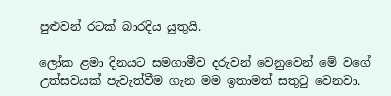පුළුවන් රටක් බාරදිය යුතුයි.

ලෝක ළමා දිනයට සමගාමීව දරුවන් වෙනුවෙන් මේ වගේ උත්සවයක් පැවැත්වීම ගැන මම ඉතාමත් සතුටු වෙනවා.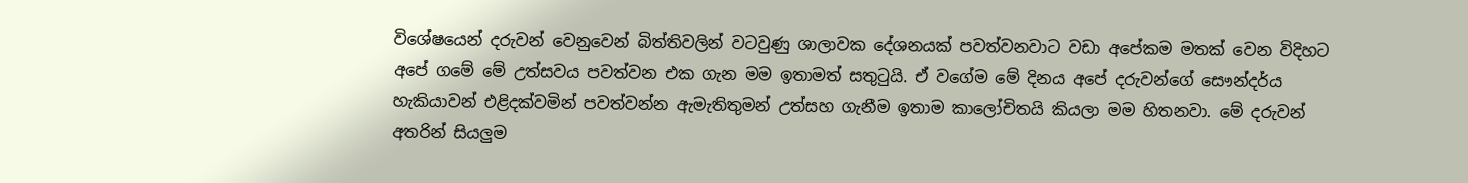විශේෂයෙන් දරුවන් වෙනුවෙන් බිත්තිවලින් වටවුණු ශාලාවක දේශනයක් පවත්වනවාට වඩා අපේකම මතක් වෙන විදිහට අපේ ගමේ මේ උත්සවය පවත්වන එක ගැන මම ඉතාමත් සතුටුයි. ඒ වගේම මේ දිනය අපේ දරුවන්ගේ සෞන්දර්ය හැකියාවන් එළිදක්වමින් පවත්වන්න ඇමැතිතුමන් උත්සහ ගැනීම ඉතාම කාලෝචිතයි කියලා මම හිතනවා. මේ දරුවන් අතරින් සියලුම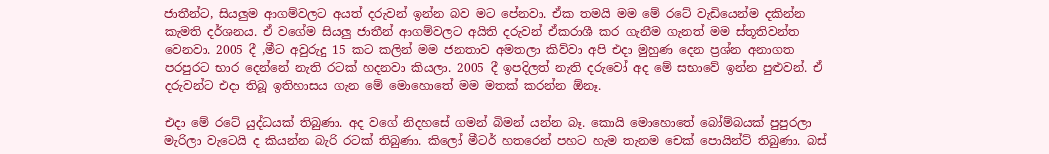ජාතීන්ට, සියලුම ආගම්වලට අයත් දරුවන් ඉන්න බව මට පේනවා. ඒක තමයි මම මේ රටේ වැඩියෙන්ම දකින්න කැමති දර්ශනය. ඒ වගේම සියලු ජාතීන් ආගම්වලට අයිති දරුවන් ඒකරාශී කර ගැනීම ගැනත් මම ස්තූතිවන්ත වෙනවා. 2005 දී ,මීට අවුරුදු 15 කට කලින් මම ජනතාව අමතලා කිව්වා අපි එදා මුහුණ දෙන ප්‍රශ්න අනාගත පරපුරට භාර දෙන්නේ නැති රටක් හදනවා කියලා. 2005 දී ඉපදිලත් නැති දරුවෝ අද මේ සභාවේ ඉන්න පුළුවන්. ඒ දරුවන්ට එදා තිබූ ඉතිහාසය ගැන මේ මොහොතේ මම මතක් කරන්න ඕනෑ.

එදා මේ රටේ යුද්ධයක් තිබුණා. අද වගේ නිදහසේ ගමන් බිමන් යන්න බෑ. කොයි මොහොතේ බෝම්බයක් පුපුරලා මැරිලා වැටෙයි ද කියන්න බැරි රටක් තිබුණා. කිලෝ මීටර් හතරෙන් පහට හැම තැනම චෙක් පොයින්ට් තිබුණා. බස්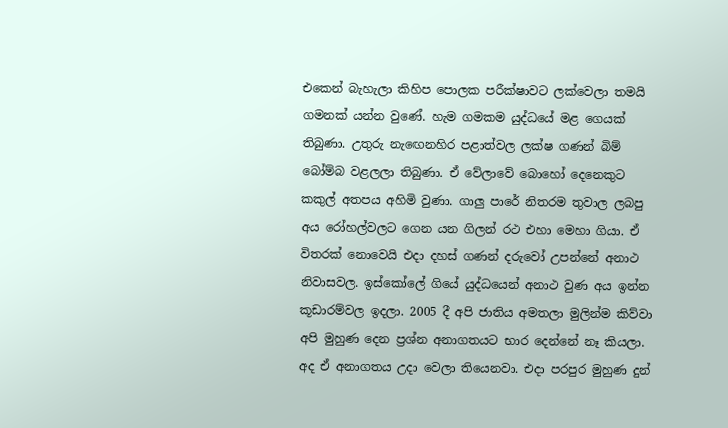එකෙන් බැහැලා කිහිප පොලක පරීක්ෂාවට ලක්වෙලා තමයි ගමනක් යන්න වුණේ. හැම ගමකම යුද්ධයේ මළ ගෙයක් තිබුණා. උතුරු නැඟෙනහිර පළාත්වල ලක්ෂ ගණන් බිම් බෝම්බ වළලලා තිබුණා. ඒ වේලාවේ බොහෝ දෙනෙකුට කකුල් අතපය අහිමි වුණා. ගාලු පාරේ නිතරම තුවාල ලබපු අය රෝහල්වලට ගෙන යන ගිලන් රථ එහා මෙහා ගියා. ඒ විතරක් නොවෙයි එදා දහස් ගණන් දරුවෝ උපන්නේ අනාථ නිවාසවල. ඉස්කෝලේ ගියේ යුද්ධයෙන් අනාථ වුණ අය ඉන්න කූඩාරම්වල ඉදලා. 2005 දී අපි ජාතිය අමතලා මුලින්ම කිව්වා අපි මුහුණ දෙන ප්‍රශ්න අනාගතයට භාර දෙන්නේ නෑ කියලා. අද ඒ අනාගතය උදා වෙලා තියෙනවා. එදා පරපුර මුහුණ දුන්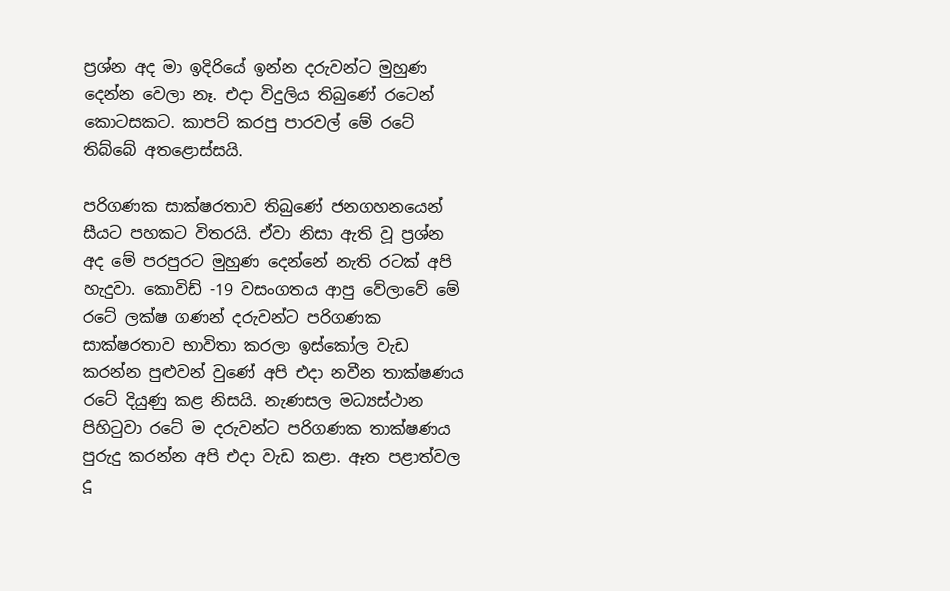ප්‍රශ්න අද මා ඉදිරියේ ඉන්න දරුවන්ට මුහුණ දෙන්න වෙලා නෑ. එදා විදුලිය තිබුණේ රටෙන් කොටසකට. කාපට් කරපු පාරවල් මේ රටේ තිබ්බේ අතළොස්සයි.

පරිගණක සාක්ෂරතාව තිබුණේ ජනගහනයෙන් සීයට පහකට විතරයි. ඒවා නිසා ඇති වූ ප්‍රශ්න අද මේ පරපුරට මුහුණ දෙන්නේ නැති රටක් අපි හැදුවා. කොවිඩ් -19 වසංගතය ආපු වේලාවේ මේ රටේ ලක්ෂ ගණන් දරුවන්ට පරිගණක සාක්ෂරතාව භාවිතා කරලා ඉස්කෝල වැඩ කරන්න පුළුවන් වුණේ අපි එදා නවීන තාක්ෂණය රටේ දියුණු කළ නිසයි. නැණසල මධ්‍යස්ථාන පිහිටුවා රටේ ම දරුවන්ට පරිගණක තාක්ෂණය පුරුදු කරන්න අපි එදා වැඩ කළා. ඈත පළාත්වල දූ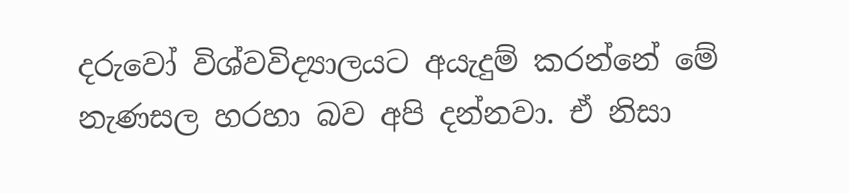දරුවෝ විශ්වවිද්‍යාලයට අයැදුම් කරන්නේ මේ නැණසල හරහා බව අපි දන්නවා. ඒ නිසා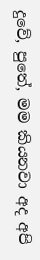දුවේ, පුතේ, මම කියනවා අද අපි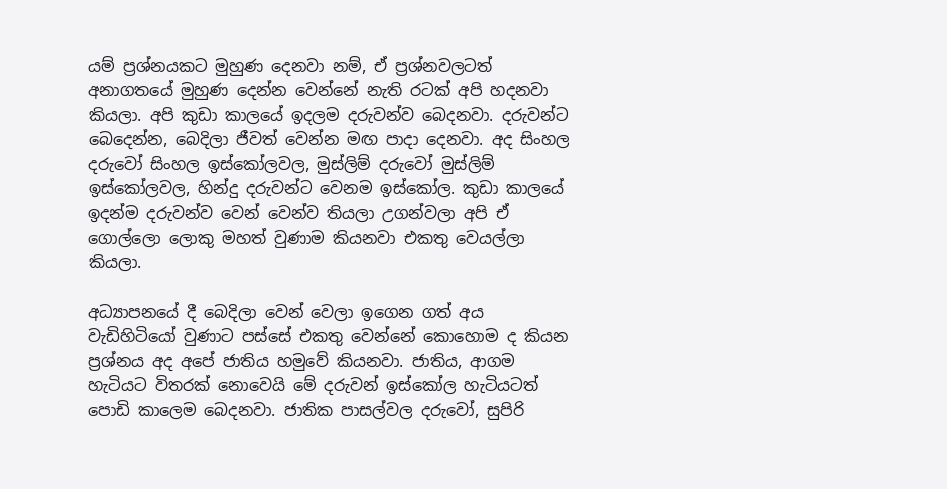යම් ප්‍රශ්නයකට මුහුණ දෙනවා නම්, ඒ ප්‍රශ්නවලටත් අනාගතයේ මුහුණ දෙන්න වෙන්නේ නැති රටක් අපි හදනවා කියලා. අපි කුඩා කාලයේ ඉදලම දරුවන්ව බෙදනවා. දරුවන්ට බෙදෙන්න, බෙදිලා ජීවත් වෙන්න මඟ පාදා දෙනවා. අද සිංහල දරුවෝ සිංහල ඉස්කෝලවල, මුස්ලිම් දරුවෝ මුස්ලිම් ඉස්කෝලවල, හින්දු දරුවන්ට වෙනම ඉස්කෝල. කුඩා කාලයේ ඉදන්ම දරුවන්ව වෙන් වෙන්ව තියලා උගන්වලා අපි ඒ ගොල්ලො ලොකු මහත් වුණාම කියනවා එකතු වෙයල්ලා කියලා.

අධ්‍යාපනයේ දී බෙදිලා වෙන් වෙලා ඉගෙන ගත් අය වැඩිහිටියෝ වුණාට පස්සේ එකතු වෙන්නේ කොහොම ද කියන ප්‍රශ්නය අද අපේ ජාතිය හමුවේ කියනවා. ජාතිය, ආගම හැටියට විතරක් නොවෙයි මේ දරුවන් ඉස්කෝල හැටියටත් පොඩි කාලෙම බෙදනවා. ජාතික පාසල්වල දරුවෝ, සුපිරි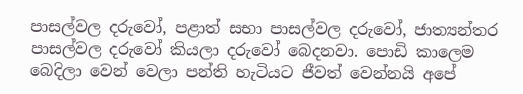පාසල්වල දරුවෝ, පළාත් සභා පාසල්වල දරුවෝ, ජාත්‍යන්තර පාසල්වල දරුවෝ කියලා දරුවෝ බෙදනවා. පොඩි කාලෙම බෙදිලා වෙන් වෙලා පන්ති හැටියට ජීවත් වෙන්නයි අපේ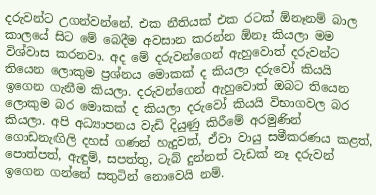දරුවන්ට උගන්වන්නේ. එක නීතියක් එක රටක් ඕනෑනම් බාල කාලයේ සිට මේ බෙදීම අවසාන කරන්න ඕනෑ කියලා මම විශ්වාස කරනවා. අද මේ දරුවන්ගෙන් ඇහුවොත් දරුවන්ට තියෙන ලොකුම ප්‍රශ්නය මොකක් ද කියලා දරුවෝ කියයි ඉගෙන ගැනීම කියලා. දරුවන්ගෙන් ඇහුවොත් ඔබට තියෙන ලොකුම බර මොකක් ද කියලා දරුවෝ කියයි විභාගවල බර කියලා. අපි අධ්‍යාපනය වැඩි දියුණු කිරීමේ අරමුණින් ගොඩනැඟිලි දහස් ගණන් හැදුවත්, ඒවා වායු සමීකරණය කළත්, පොත්පත්, ඇඳුම්, සපත්තු, ටැබ් දුන්නත් වැඩක් නෑ දරුවන් ඉගෙන ගන්නේ සතුටින් නොවෙයි නම්.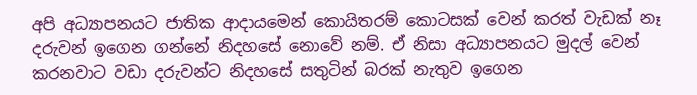අපි අධ්‍යාපනයට ජාතික ආදායමෙන් කොයිතරම් කොටසක් වෙන් කරත් වැඩක් නෑ දරුවන් ඉගෙන ගන්නේ නිදහසේ නොවේ නම්. ඒ නිසා අධ්‍යාපනයට මුදල් වෙන් කරනවාට වඩා දරුවන්ට නිදහසේ සතුටින් බරක් නැතුව ඉගෙන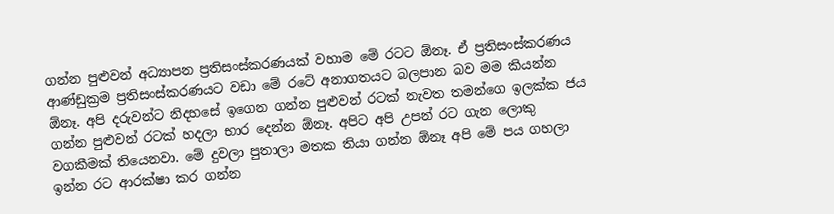ගන්න පුළුවන් අධ්‍යාපන ප්‍රතිසංස්කරණයක් වහාම මේ රටට ඕනෑ. ඒ ප්‍රතිසංස්කරණය ආණ්ඩුක්‍රම ප්‍රතිසංස්කරණයට වඩා මේ රටේ අනාගතයට බලපාන බව මම කියන්න ඕනෑ. අපි දරුවන්ට නිදහසේ ඉගෙන ගන්න පුළුවන් රටක් නැවත තමන්ගෙ ඉලක්ක ජය ගන්න පුළුවන් රටක් හදලා භාර දෙන්න ඕනෑ. අපිට අපි උපන් රට ගැන ලොකු වගකීමක් තියෙනවා. මේ දුවලා පුතාලා මතක තියා ගන්න ඕනෑ අපි මේ පය ගහලා ඉන්න රට ආරක්ෂා කර ගන්න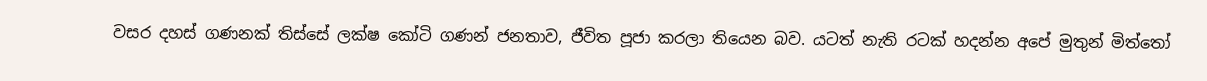වසර දහස් ගණනක් තිස්සේ ලක්ෂ කෝටි ගණන් ජනතාව, ජීවිත පූජා කරලා තියෙන බව. යටත් නැති රටක් හදන්න අපේ මුතුන් මිත්තෝ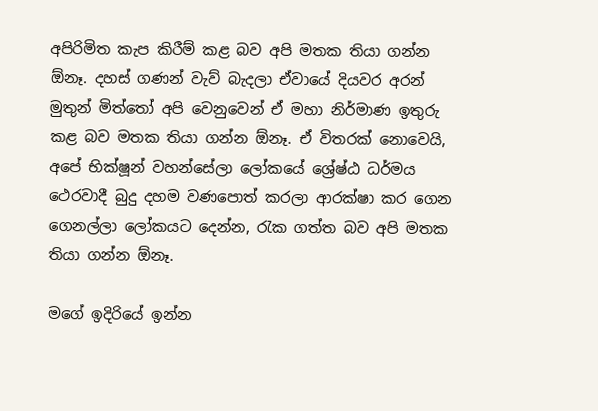අපිරිමිත කැප කිරීම් කළ බව අපි මතක තියා ගන්න ඕනෑ. දහස් ගණන් වැව් බැදලා ඒවායේ දියවර අරන් මුතුන් මිත්තෝ අපි වෙනුවෙන් ඒ මහා නිර්මාණ ඉතුරු කළ බව මතක තියා ගන්න ඕනෑ. ඒ විතරක් නොවෙයි, අපේ භික්ෂූන් වහන්සේලා ලෝකයේ ශ්‍රේෂ්ඨ ධර්මය ථෙරවාදී බුදු දහම වණපොත් කරලා ආරක්ෂා කර ගෙන ගෙනල්ලා ලෝකයට දෙන්න, රැක ගත්ත බව අපි මතක තියා ගන්න ඕනෑ.

මගේ ඉදිරියේ ඉන්න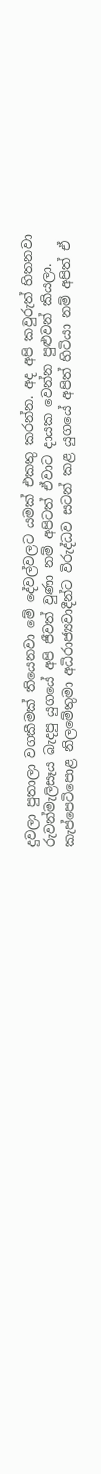දුවලා පුතාලා වගකීමක් තියෙනවා මේ දේවල්වලට යමක් එකතු කරන්න. අද අපි කවුරුත් හිතනවා රුවන්මැලිසෑය බැදපු යුගයේ අපි ජීවත් වුණා නම් අපිටත් ඒවාට දායක වෙන්න පුළුවන් කියලා. කැප්පෙටිපොළ නිලමේතුමා අධිරාජ්‍යවාදීන්ට විරුද්ධව සටන් කළ යුගයේ අපිත් හිටියා නම් අපිත් ඒ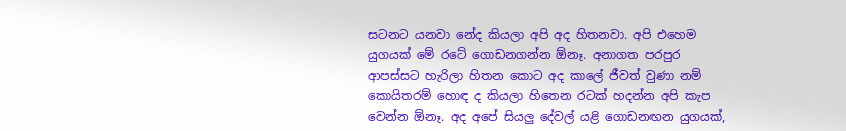සටනට යනවා නේද කියලා අපි අද හිතනවා. අපි එහෙම යුගයක් මේ රටේ ගොඩනගන්න ඕනෑ. අනාගත පරපුර ආපස්සට හැරිලා හිතන කොට අද කාලේ ජීවත් වුණා නම් කොයිතරම් හොඳ ද කියලා හිතෙන රටක් හදන්න අපි කැප වෙන්න ඕනෑ. අද අපේ සියලු දේවල් යළි ගොඩනඟන යුගයක්,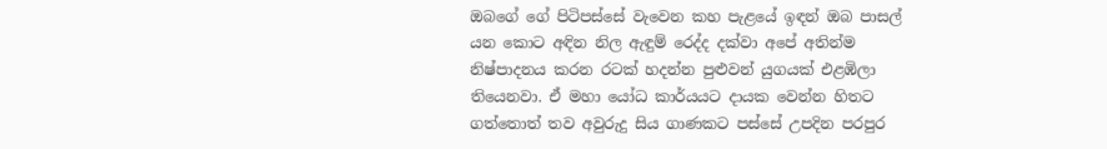ඔබගේ ගේ පිටිපස්සේ වැවෙන කහ පැළයේ ඉඳන් ඔබ පාසල් යන කොට අඳින නිල ඇඳුම් රෙද්ද දක්වා අපේ අතින්ම නිෂ්පාදනය කරන රටක් හදන්න පුළුවන් යුගයක් එළඹිලා තියෙනවා. ඒ මහා යෝධ කාර්යයට දායක වෙන්න හිතට ගත්තොත් තව අවුරුදු සිය ගාණකට පස්සේ උපදින පරපුර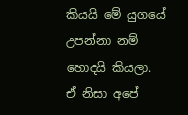කියයි මේ යුගයේ උපන්නා නම් හොදයි කියලා. ඒ නිසා අපේ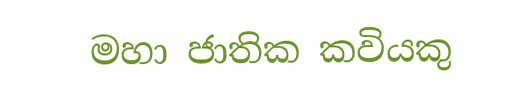මහා ජාතික කවියකු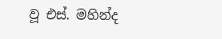වූ එස්. මහින්ද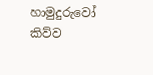හාමුදුරුවෝ කිව්ව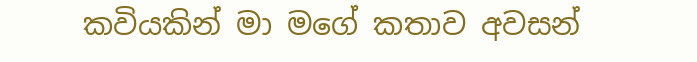කවියකින් මා මගේ කතාව අවසන්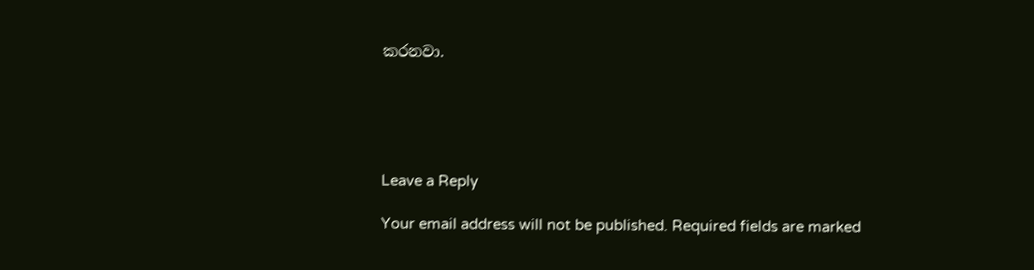කරනවා.





Leave a Reply

Your email address will not be published. Required fields are marked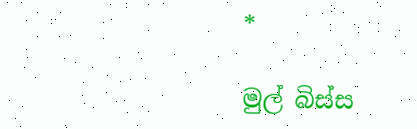*

මුල් බිස්ස